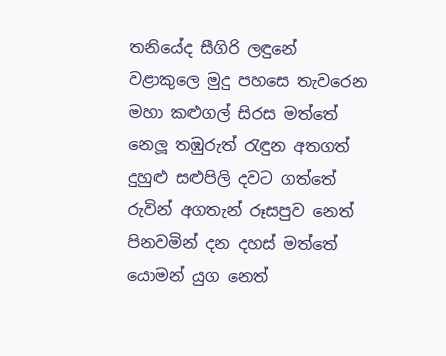තනියේද සීගිරි ලඳුනේ
වළාකුලෙ මුදු පහසෙ තැවරෙන
මහා කළුගල් සිරස මත්තේ
නෙලූ තඹුරුත් රැඳුන අතගත්
දුහුළු සළුපිලි දවට ගත්තේ
රුවින් අගතැන් රූසපුව නෙත්
පිනවමින් දන දහස් මත්තේ
යොමන් යුග නෙත්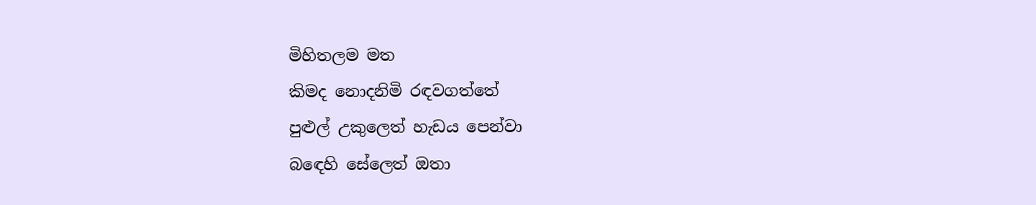මිහිතලම මත
කිමද නොදනිමි රඳවගත්තේ
පුළුල් උකුලෙත් හැඩය පෙන්වා
බඳෙහි සේලෙත් ඔතා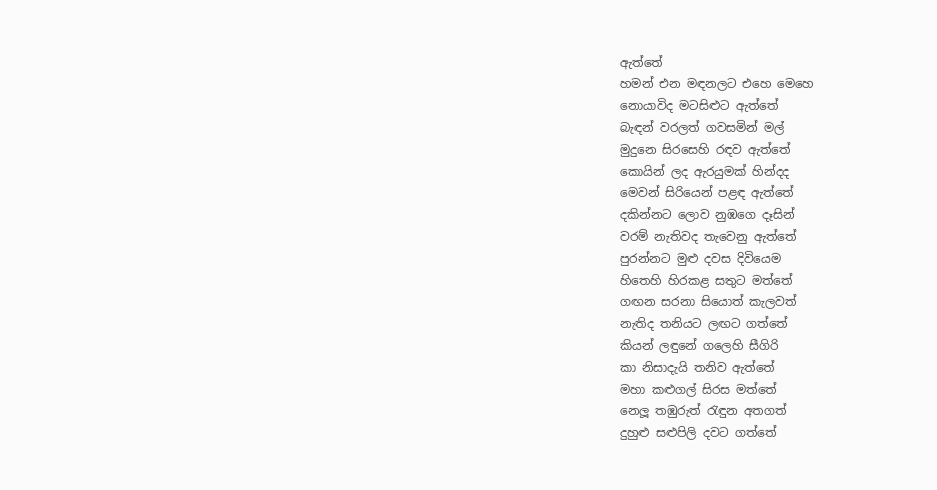ඇත්තේ
හමන් එන මඳනලට එහෙ මෙහෙ
නොයාවිද මටසිළුට ඇත්තේ
බැඳන් වරලත් ගවසමින් මල්
මුදුනෙ සිරසෙහි රඳව ඇත්තේ
කොයින් ලද ඇරයුමක් හින්දද
මෙවන් සිරියෙන් පළඳ ඇත්තේ
දකින්නට ලොව නුඹගෙ දෑසින්
වරම් නැතිවද තැවෙනු ඇත්තේ
පුරන්නට මුළු දවස දිවියෙම
හිතෙහි හිරකළ සතුට මත්තේ
ගඟන සරනා සියොත් කැලවත්
නැතිද තනියට ලඟට ගත්තේ
කියන් ලඳුනේ ගලෙහි සීගිරි
කා නිසාදැයි තනිව ඇත්තේ
මහා කළුගල් සිරස මත්තේ
නෙලූ තඹුරුත් රැඳුන අතගත්
දුහුළු සළුපිලි දවට ගත්තේ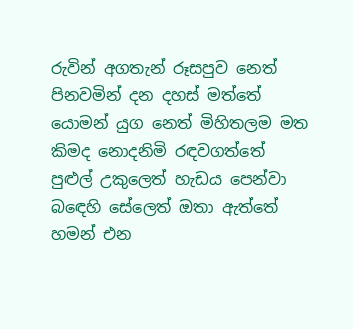රුවින් අගතැන් රූසපුව නෙත්
පිනවමින් දන දහස් මත්තේ
යොමන් යුග නෙත් මිහිතලම මත
කිමද නොදනිමි රඳවගත්තේ
පුළුල් උකුලෙත් හැඩය පෙන්වා
බඳෙහි සේලෙත් ඔතා ඇත්තේ
හමන් එන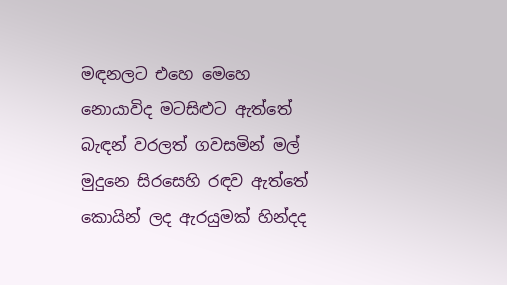මඳනලට එහෙ මෙහෙ
නොයාවිද මටසිළුට ඇත්තේ
බැඳන් වරලත් ගවසමින් මල්
මුදුනෙ සිරසෙහි රඳව ඇත්තේ
කොයින් ලද ඇරයුමක් හින්දද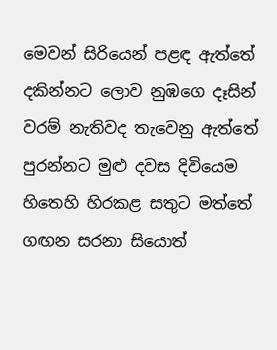මෙවන් සිරියෙන් පළඳ ඇත්තේ
දකින්නට ලොව නුඹගෙ දෑසින්
වරම් නැතිවද තැවෙනු ඇත්තේ
පුරන්නට මුළු දවස දිවියෙම
හිතෙහි හිරකළ සතුට මත්තේ
ගඟන සරනා සියොත්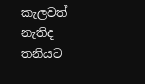කැලවත්
නැතිද තනියට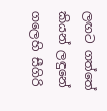ලඟට ගත්තේ
කියන් ලඳුනේ ගලෙහි සීගිරි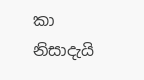කා නිසාදැයි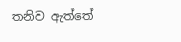තනිව ඇත්තේ